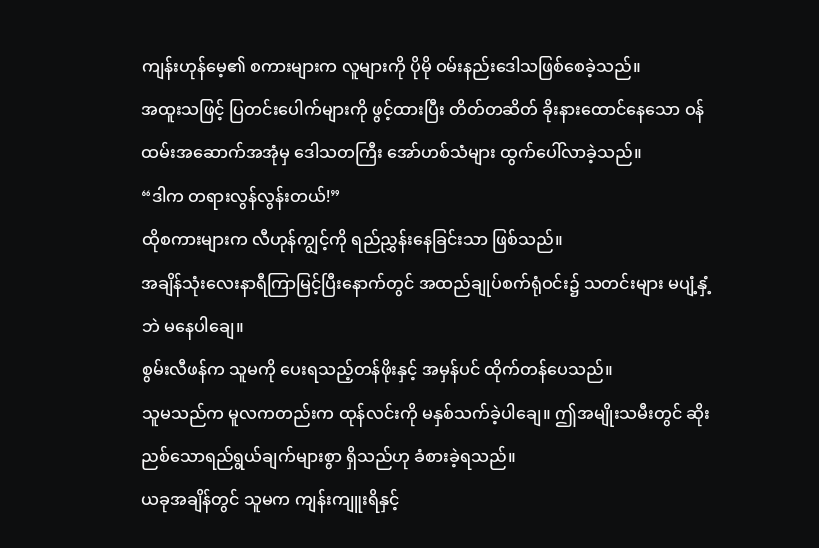ကျန်းဟုန်မေ့၏ စကားများက လူများကို ပိုမို ဝမ်းနည်းဒေါသဖြစ်စေခဲ့သည်။
အထူးသဖြင့် ပြတင်းပေါက်များကို ဖွင့်ထားပြီး တိတ်တဆိတ် ခိုးနားထောင်နေသော ဝန်ထမ်းအဆောက်အအုံမှ ဒေါသတကြီး အော်ဟစ်သံများ ထွက်ပေါ်လာခဲ့သည်။
“ဒါက တရားလွန်လွန်းတယ်!”
ထိုစကားများက လီဟုန်ကျွင့်ကို ရည်ညွှန်းနေခြင်းသာ ဖြစ်သည်။
အချိန်သုံးလေးနာရီကြာမြင့်ပြီးနောက်တွင် အထည်ချုပ်စက်ရုံဝင်း၌ သတင်းများ မပျံ့နှံ့ဘဲ မနေပါချေ။
စွမ်းလီဖန်က သူမကို ပေးရသည့်တန်ဖိုးနှင့် အမှန်ပင် ထိုက်တန်ပေသည်။
သူမသည်က မူလကတည်းက ထုန်လင်းကို မနှစ်သက်ခဲ့ပါချေ။ ဤအမျိုးသမီးတွင် ဆိုးညစ်သောရည်ရွယ်ချက်များစွာ ရှိသည်ဟု ခံစားခဲ့ရသည်။
ယခုအချိန်တွင် သူမက ကျန်းကျူးရိနှင့်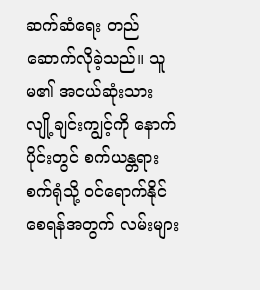ဆက်ဆံရေး တည်ဆောက်လိုခဲ့သည်။ သူမ၏ အငယ်ဆုံးသား လျို့ချင်းကျွင့်ကို နောက်ပိုင်းတွင် စက်ယန္တရားစက်ရုံသို့ ဝင်ရောက်နိုင်စေရန်အတွက် လမ်းများ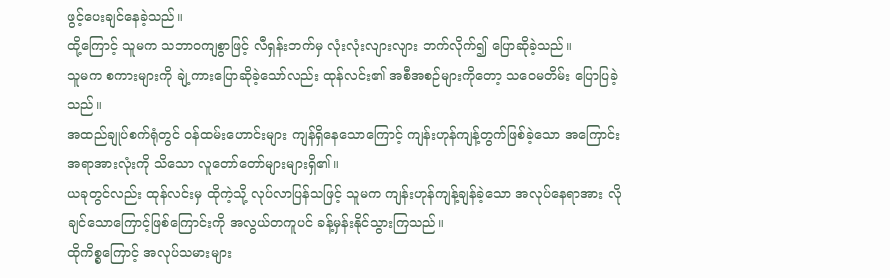ဖွင့်ပေးချင်နေခဲ့သည်။
ထို့ကြောင့် သူမက သဘာဝကျစွာဖြင့် လီရှန်းဘက်မှ လုံးလုံးလျားလျား ဘက်လိုက်၍ ပြောဆိုခဲ့သည်။
သူမက စကားများကို ချဲ့ကားပြောဆိုခဲ့သော်လည်း ထုန်လင်း၏ အစီအစဉ်များကိုတော့ သဝေမတိမ်း ပြောပြခဲ့သည်။
အထည်ချုပ်စက်ရုံတွင် ဝန်ထမ်းဟောင်းများ ကျန်ရှိနေသောကြောင့် ကျန်းဟုန်ကျန့်တွက်ဖြစ်ခဲ့သော အကြောင်းအရာအားလုံးကို သိသော လူတော်တော်များများရှိ၏။
ယခုတွင်လည်း ထုန်လင်းမှ ထိုကဲ့သို့ လုပ်လာပြန်သဖြင့် သူမက ကျန်းဟုန်ကျန့်ချန်ခဲ့သော အလုပ်နေရာအား လိုချင်သောကြောင့်ဖြစ်ကြောင်းကို အလွယ်တကူပင် ခန့်မှန်းနိုင်သွားကြသည်။
ထိုကိစ္စကြောင့် အလုပ်သမားများ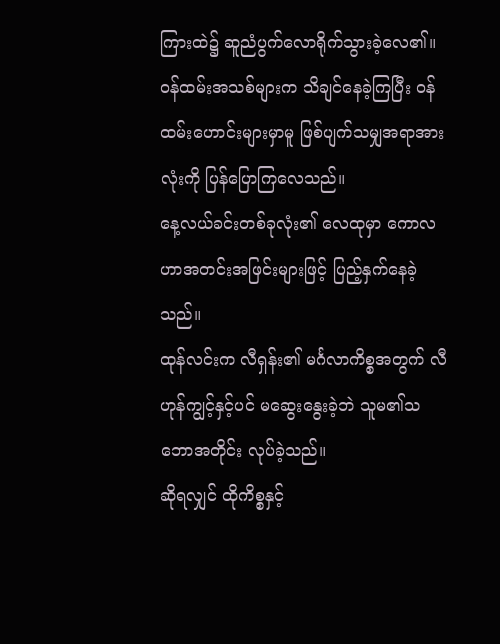ကြားထဲ၌ ဆူညံပွက်လောရိုက်သွားခဲ့လေ၏။
ဝန်ထမ်းအသစ်များက သိချင်နေခဲ့ကြပြီး ဝန်ထမ်းဟောင်းများမှာမူ ဖြစ်ပျက်သမျှအရာအားလုံးကို ပြန်ပြောကြလေသည်။
နေ့လယ်ခင်းတစ်ခုလုံး၏ လေထုမှာ ကောလဟာအတင်းအဖြင်းများဖြင့် ပြည့်နှက်နေခဲ့ သည်။
ထုန်လင်းက လီရှန်း၏ မင်္ဂလာကိစ္စအတွက် လီဟုန်ကျွင့်နှင့်ပင် မဆွေးနွေးခဲ့ဘဲ သူမ၏သဘောအတိုင်း လုပ်ခဲ့သည်။
ဆိုရလျှင် ထိုကိစ္စနှင့်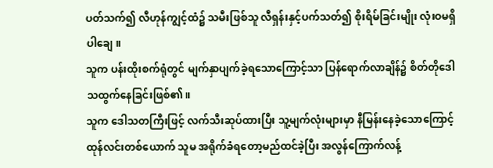ပတ်သက်၍ လီဟုန်ကျွင့်ထံ၌ သမီးဖြစ်သူ လီရှန်းနှင့်ပက်သတ်၍ စိုးရိမ်ခြင်းမျိုး လုံးဝမရှိပါချေ။
သူက ပန်းထိုးစက်ရုံတွင် မျက်နှာပျက်ခဲ့ရသောကြောင့်သာ ပြန်ရောက်လာချိန်၌ စိတ်တိုဒေါသထွက်နေခြင်းဖြစ်၏။
သူက ဒေါသတကြီးဖြင့် လက်သီးဆုပ်ထားပြီး သူ့မျက်လုံးများမှာ နီမြန်းနေခဲ့သောကြောင့် ထုန်လင်းတစ်ယောက် သူမ အရိုက်ခံရတော့မည်ထင်ခဲ့ပြီး အလွန်ကြောက်လန့်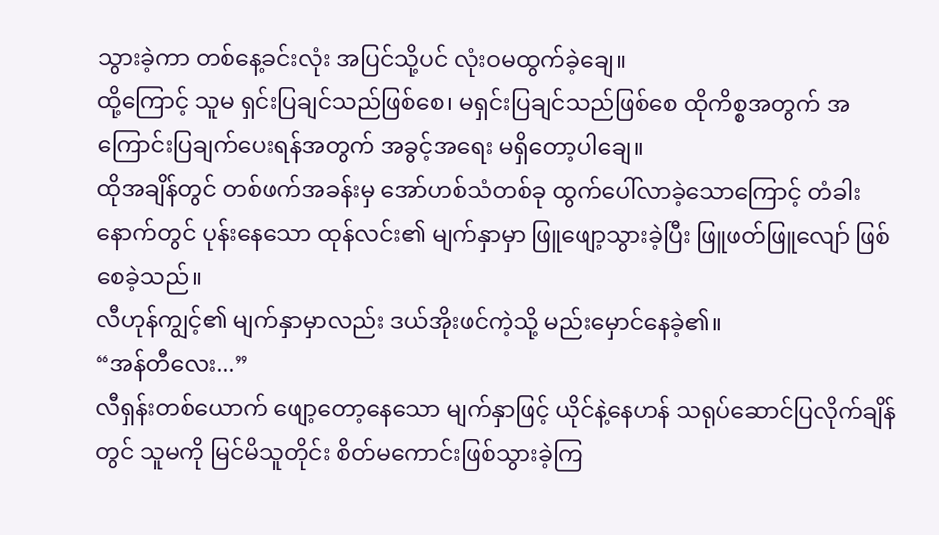သွားခဲ့ကာ တစ်နေ့ခင်းလုံး အပြင်သို့ပင် လုံးဝမထွက်ခဲ့ချေ။
ထို့ကြောင့် သူမ ရှင်းပြချင်သည်ဖြစ်စေ၊ မရှင်းပြချင်သည်ဖြစ်စေ ထိုကိစ္စအတွက် အကြောင်းပြချက်ပေးရန်အတွက် အခွင့်အရေး မရှိတော့ပါချေ။
ထိုအချိန်တွင် တစ်ဖက်အခန်းမှ အော်ဟစ်သံတစ်ခု ထွက်ပေါ်လာခဲ့သောကြောင့် တံခါးနောက်တွင် ပုန်းနေသော ထုန်လင်း၏ မျက်နှာမှာ ဖြူဖျော့သွားခဲ့ပြီး ဖြူဖတ်ဖြူလျော် ဖြစ်စေခဲ့သည်။
လီဟုန်ကျွင့်၏ မျက်နှာမှာလည်း ဒယ်အိုးဖင်ကဲ့သို့ မည်းမှောင်နေခဲ့၏။
“အန်တီလေး...”
လီရှန်းတစ်ယောက် ဖျော့တော့နေသော မျက်နှာဖြင့် ယိုင်နဲ့နေဟန် သရုပ်ဆောင်ပြလိုက်ချိန်တွင် သူမကို မြင်မိသူတိုင်း စိတ်မကောင်းဖြစ်သွားခဲ့ကြ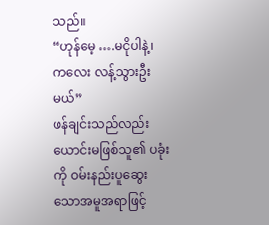သည်။
“ဟုန်မေ့ ….မငိုပါနဲ့၊ ကလေး လန့်သွားဦးမယ်”
ဖန်ချင်းသည်လည်း ယောင်းမဖြစ်သူ၏ ပခုံးကို ဝမ်းနည်းပူဆွေးသောအမူအရာဖြင့်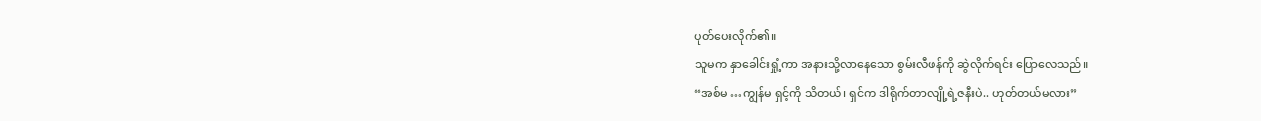ပုတ်ပေးလိုက်၏။
သူမက နှာခေါင်းရှုံ့ကာ အနားသို့လာနေသော စွမ်းလီဖန်ကို ဆွဲလိုက်ရင်း ပြောလေသည်။
“အစ်မ …ကျွန်မ ရှင့်ကို သိတယ်၊ ရှင်က ဒါရိုက်တာလျို့ရဲ့ဇနီးပဲ.. ဟုတ်တယ်မလား”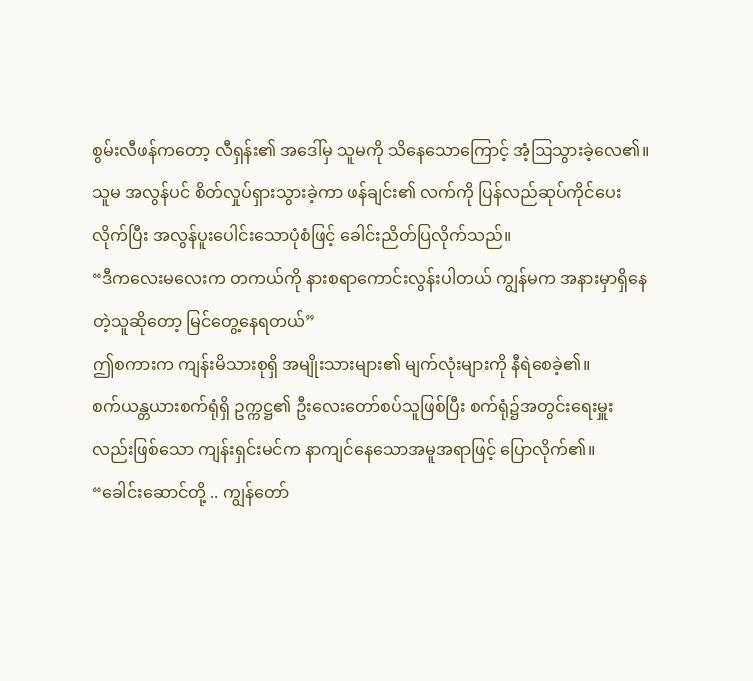စွမ်းလီဖန်ကတော့ လီရှန်း၏ အဒေါ်မှ သူမကို သိနေသောကြောင့် အံ့ဩသွားခဲ့လေ၏။
သူမ အလွန်ပင် စိတ်လှုပ်ရှားသွားခဲ့ကာ ဖန်ချင်း၏ လက်ကို ပြန်လည်ဆုပ်ကိုင်ပေးလိုက်ပြီး အလွန်ပူးပေါင်းသောပုံစံဖြင့် ခေါင်းညိတ်ပြလိုက်သည်။
“ဒီကလေးမလေးက တကယ်ကို နားစရာကောင်းလွန်းပါတယ် ကျွန်မက အနားမှာရှိနေတဲ့သူဆိုတော့ မြင်တွေ့နေရတယ်”
ဤစကားက ကျန်းမိသားစုရှိ အမျိုးသားများ၏ မျက်လုံးများကို နီရဲစေခဲ့၏။
စက်ယန္တယားစက်ရုံရှိ ဥက္ကဋ္ဌ၏ ဦးလေးတော်စပ်သူဖြစ်ပြီး စက်ရုံ၌အတွင်းရေးမှူးလည်းဖြစ်သော ကျန်းရှင်းမင်က နာကျင်နေသောအမူအရာဖြင့် ပြောလိုက်၏။
“ခေါင်းဆောင်တို့ .. ကျွန်တော်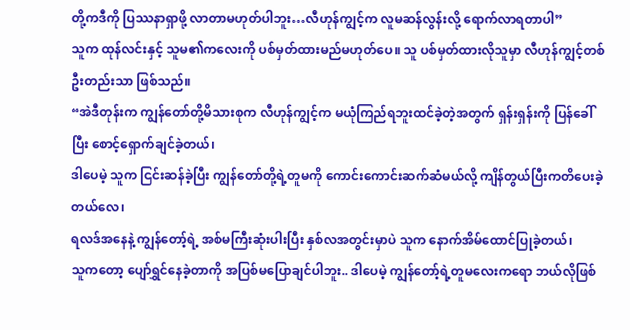တို့ကဒီကို ပြဿနာရှာဖို့ လာတာမဟုတ်ပါဘူး…လီဟုန်ကျွင့်က လူမဆန်လွန်းလို့ ရောက်လာရတာပါ”
သူက ထုန်လင်းနှင့် သူမ၏ကလေးကို ပစ်မှတ်ထားမည်မဟုတ်ပေ။ သူ ပစ်မှတ်ထားလိုသူမှာ လီဟုန်ကျွင့်တစ်ဦးတည်းသာ ဖြစ်သည်။
“အဲဒီတုန်းက ကျွန်တော်တို့မိသားစုက လီဟုန်ကျွင့်က မယုံကြည်ရဘူးထင်ခဲ့တဲ့အတွက် ရှန်းရှန်းကို ပြန်ခေါ်ပြီး စောင့်ရှောက်ချင်ခဲ့တယ်၊
ဒါပေမဲ့ သူက ငြင်းဆန်ခဲ့ပြီး ကျွန်တော်တို့ရဲ့တူမကို ကောင်းကောင်းဆက်ဆံမယ်လို့ ကျိန်တွယ်ပြီးကတိပေးခဲ့တယ်လေ၊
ရလဒ်အနေနဲ့ ကျွန်တော့်ရဲ့ အစ်မကြီးဆုံးပါးပြီး နှစ်လအတွင်းမှာပဲ သူက နောက်အိမ်ထောင်ပြုခဲ့တယ်၊
သူကတော့ ပျော်ရွှင်နေခဲ့တာကို အပြစ်မပြောချင်ပါဘူး.. ဒါပေမဲ့ ကျွန်တော့်ရဲ့တူမလေးကရော ဘယ်လိုဖြစ်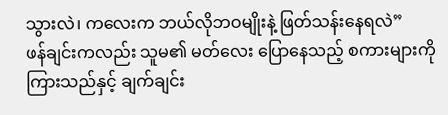သွားလဲ၊ ကလေးက ဘယ်လိုဘဝမျိုးနဲ့ ဖြတ်သန်းနေရလဲ”
ဖန်ချင်းကလည်း သူမ၏ မတ်လေး ပြောနေသည့် စကားများကို ကြားသည်နှင့် ချက်ချင်း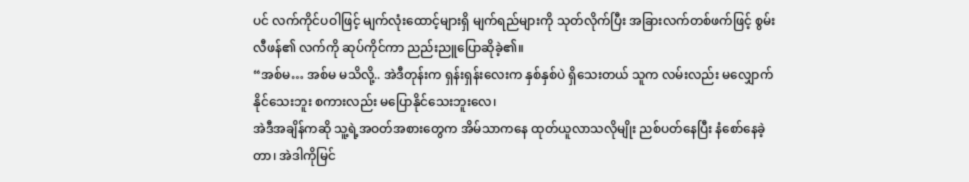ပင် လက်ကိုင်ပဝါဖြင့် မျက်လုံးထောင့်များရှိ မျက်ရည်များကို သုတ်လိုက်ပြီး အခြားလက်တစ်ဖက်ဖြင့် စွမ်းလီဖန်၏ လက်ကို ဆုပ်ကိုင်ကာ ညည်းညူပြောဆိုခဲ့၏။
“အစ်မ… အစ်မ မသိလို့.. အဲဒီတုန်းက ရှန်းရှန်းလေးက နှစ်နှစ်ပဲ ရှိသေးတယ် သူက လမ်းလည်း မလျှောက်နိုင်သေးဘူး စကားလည်း မပြောနိုင်သေးဘူးလေ၊
အဲဒီအချိန်ကဆို သူ့ရဲ့အဝတ်အစားတွေက အိမ်သာကနေ ထုတ်ယူလာသလိုမျိုး ညစ်ပတ်နေပြီး နံစော်နေခဲ့တာ၊ အဲဒါကိုမြင်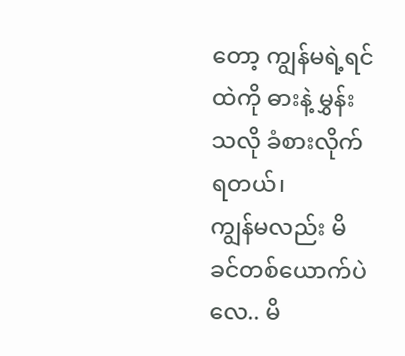တော့ ကျွန်မရဲ့ရင်ထဲကို ဓားနဲ့ မွှန်းသလို ခံစားလိုက်ရတယ်၊
ကျွန်မလည်း မိခင်တစ်ယောက်ပဲလေ.. မိ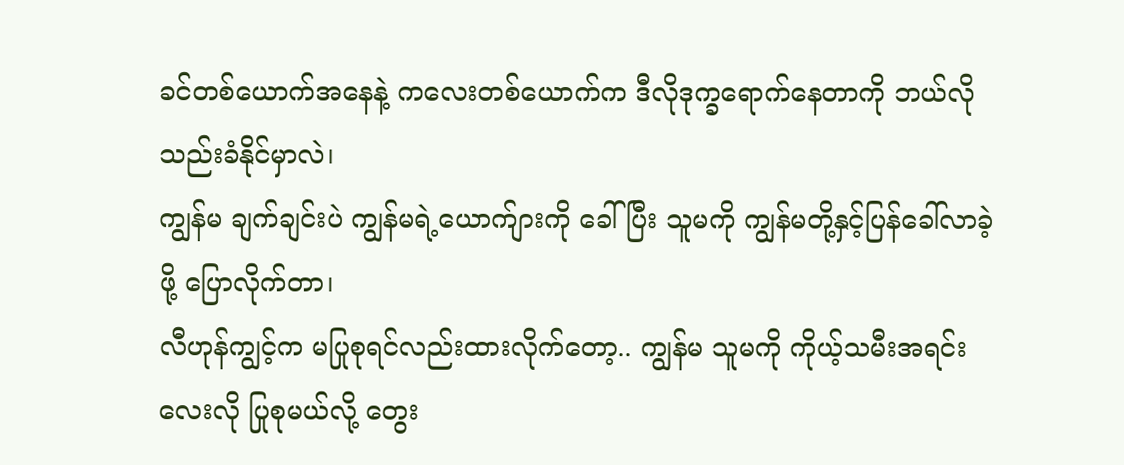ခင်တစ်ယောက်အနေနဲ့ ကလေးတစ်ယောက်က ဒီလိုဒုက္ခရောက်နေတာကို ဘယ်လို သည်းခံနိုင်မှာလဲ၊
ကျွန်မ ချက်ချင်းပဲ ကျွန်မရဲ့ယောက်ျားကို ခေါ်ပြီး သူမကို ကျွန်မတို့နှင့်ပြန်ခေါ်လာခဲ့ဖို့ ပြောလိုက်တာ၊
လီဟုန်ကျွင့်က မပြုစုရင်လည်းထားလိုက်တော့.. ကျွန်မ သူမကို ကိုယ့်သမီးအရင်းလေးလို ပြုစုမယ်လို့ တွေး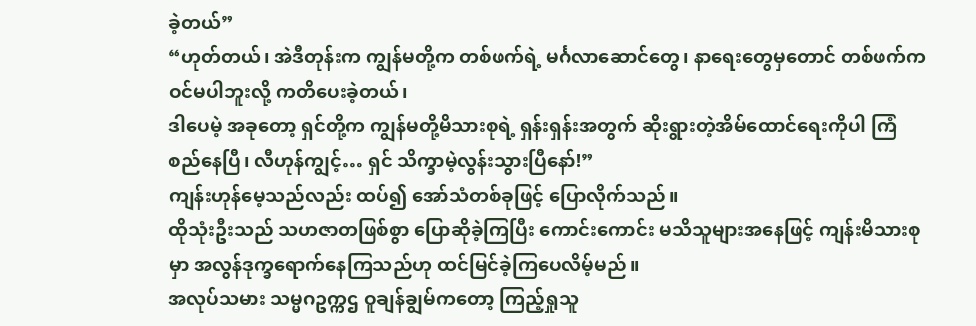ခဲ့တယ်”
“ဟုတ်တယ်၊ အဲဒီတုန်းက ကျွန်မတို့က တစ်ဖက်ရဲ့ မင်္ဂလာဆောင်တွေ၊ နာရေးတွေမှတောင် တစ်ဖက်ကဝင်မပါဘူးလို့ ကတိပေးခဲ့တယ်၊
ဒါပေမဲ့ အခုတော့ ရှင်တို့က ကျွန်မတို့မိသားစုရဲ့ ရှန်းရှန်းအတွက် ဆိုးရွားတဲ့အိမ်ထောင်ရေးကိုပါ ကြံစည်နေပြီ၊ လီဟုန်ကျွင့်… ရှင် သိက္ခာမဲ့လွန်းသွားပြီနော်!”
ကျန်းဟုန်မေ့သည်လည်း ထပ်၍ အော်သံတစ်ခုဖြင့် ပြောလိုက်သည်။
ထိုသုံးဦးသည် သဟဇာတဖြစ်စွာ ပြောဆိုခဲ့ကြပြီး ကောင်းကောင်း မသိသူများအနေဖြင့် ကျန်းမိသားစုမှာ အလွန်ဒုက္ခရောက်နေကြသည်ဟု ထင်မြင်ခဲ့ကြပေလိမ့်မည်။
အလုပ်သမား သမ္မဂဥက္ကဌ ဝူချန်ချွမ်ကတော့ ကြည့်ရှုသူ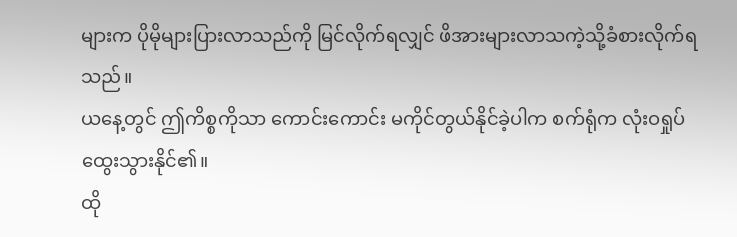များက ပိုမိုများပြားလာသည်ကို မြင်လိုက်ရလျှင် ဖိအားများလာသကဲ့သို့ခံစားလိုက်ရသည်။
ယနေ့တွင် ဤကိစ္စကိုသာ ကောင်းကောင်း မကိုင်တွယ်နိုင်ခဲ့ပါက စက်ရုံက လုံးဝရှုပ်ထွေးသွားနိုင်၏။
ထို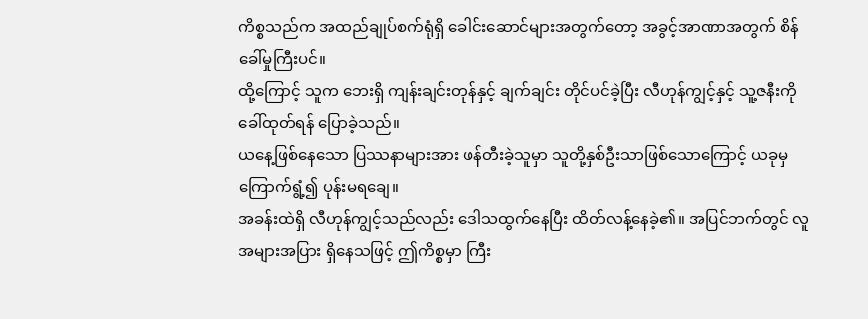ကိစ္စသည်က အထည်ချုပ်စက်ရုံရှိ ခေါင်းဆောင်များအတွက်တော့ အခွင့်အာဏာအတွက် စိန်ခေါ်မှုကြီးပင်။
ထို့ကြောင့် သူက ဘေးရှိ ကျန်းချင်းတုန်နှင့် ချက်ချင်း တိုင်ပင်ခဲ့ပြီး လီဟုန်ကျွင့်နှင့် သူ့ဇနီးကို ခေါ်ထုတ်ရန် ပြောခဲ့သည်။
ယနေ့ဖြစ်နေသော ပြဿနာများအား ဖန်တီးခဲ့သူမှာ သူတို့နှစ်ဦးသာဖြစ်သောကြောင့် ယခုမှ ကြောက်ရွံ့၍ ပုန်းမရချေ။
အခန်းထဲရှိ လီဟုန်ကျွင့်သည်လည်း ဒေါသထွက်နေပြီး ထိတ်လန့်နေခဲ့၏။ အပြင်ဘက်တွင် လူအများအပြား ရှိနေသဖြင့် ဤကိစ္စမှာ ကြီး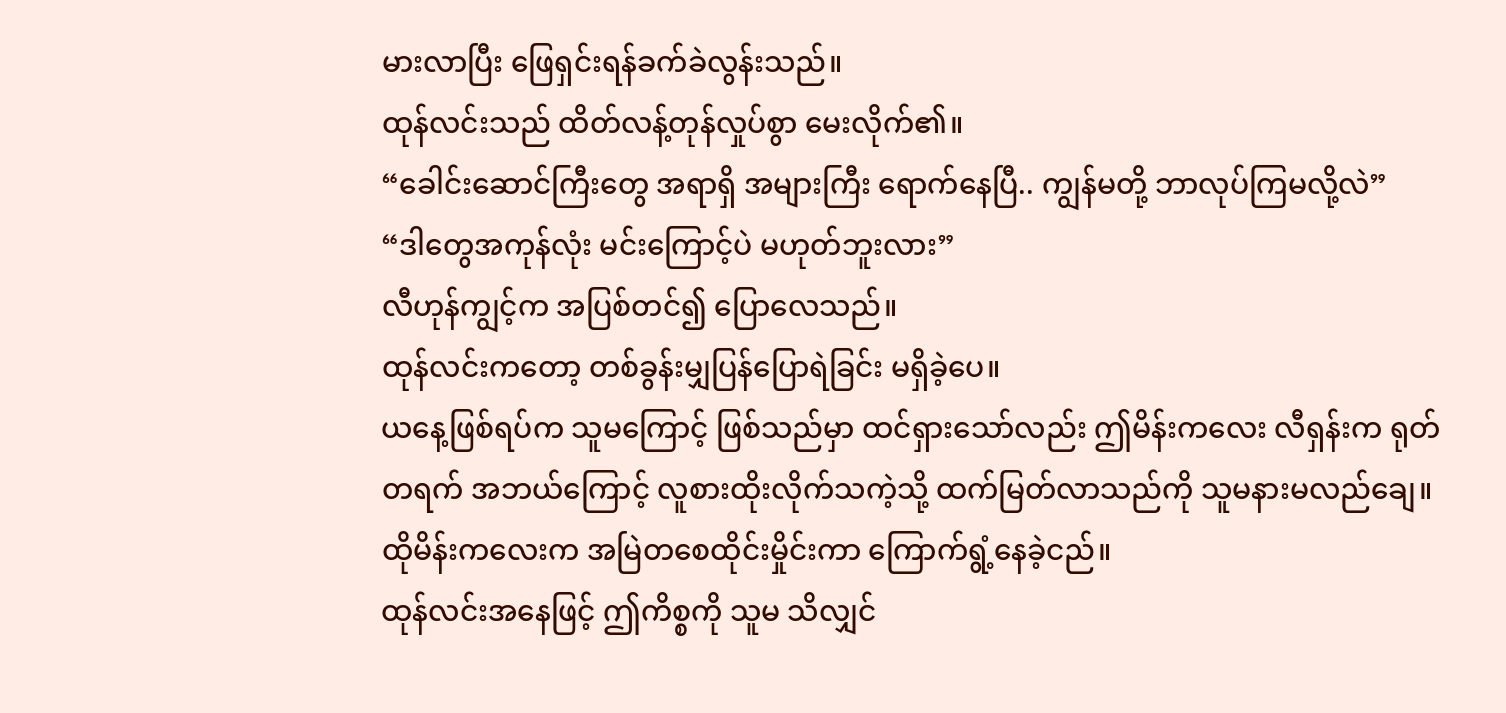မားလာပြီး ဖြေရှင်းရန်ခက်ခဲလွန်းသည်။
ထုန်လင်းသည် ထိတ်လန့်တုန်လှုပ်စွာ မေးလိုက်၏။
“ခေါင်းဆောင်ကြီးတွေ အရာရှိ အများကြီး ရောက်နေပြီ.. ကျွန်မတို့ ဘာလုပ်ကြမလို့လဲ”
“ဒါတွေအကုန်လုံး မင်းကြောင့်ပဲ မဟုတ်ဘူးလား”
လီဟုန်ကျွင့်က အပြစ်တင်၍ ပြောလေသည်။
ထုန်လင်းကတော့ တစ်ခွန်းမျှပြန်ပြောရဲခြင်း မရှိခဲ့ပေ။
ယနေ့ဖြစ်ရပ်က သူမကြောင့် ဖြစ်သည်မှာ ထင်ရှားသော်လည်း ဤမိန်းကလေး လီရှန်းက ရုတ်တရက် အဘယ်ကြောင့် လူစားထိုးလိုက်သကဲ့သို့ ထက်မြတ်လာသည်ကို သူမနားမလည်ချေ။
ထိုမိန်းကလေးက အမြဲတစေထိုင်းမှိုင်းကာ ကြောက်ရွံ့နေခဲ့ငည်။
ထုန်လင်းအနေဖြင့် ဤကိစ္စကို သူမ သိလျှင်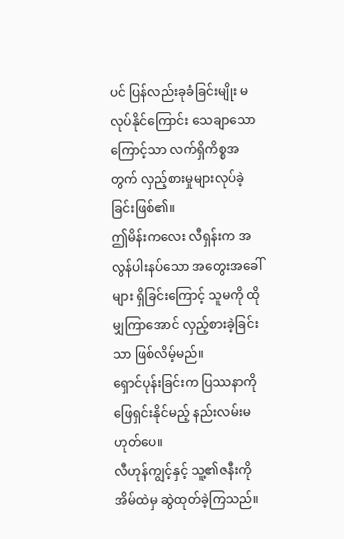ပင် ပြန်လည်းခုခံခြင်းမျိုး မလုပ်နိုင်ကြောင်း သေချာသောကြောင့်သာ လက်ရှိကိစ္စအတွက် လှည့်စားမှုများလုပ်ခဲ့ခြင်းဖြစ်၏။
ဤမိန်းကလေး လီရှန်းက အလွန်ပါးနပ်သော အတွေးအခေါ်များ ရှိခြင်းကြောင့် သူမကို ထိုမျှကြာအောင် လှည့်စားခဲ့ခြင်းသာ ဖြစ်လိမ့်မည်။
ရှောင်ပုန်းခြင်းက ပြဿနာကို ဖြေရှင်းနိုင်မည့် နည်းလမ်းမဟုတ်ပေ။
လီဟုန်ကျွင့်နှင့် သူ့၏ဇနီးကို အိမ်ထဲမှ ဆွဲထုတ်ခဲ့ကြသည်။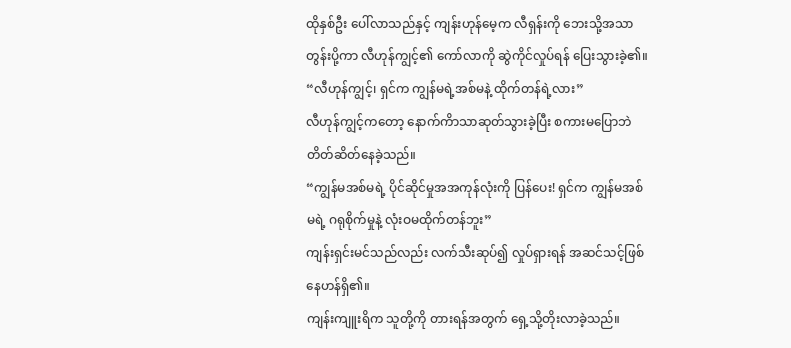ထိုနှစ်ဦး ပေါ်လာသည်နှင့် ကျန်းဟုန်မေ့က လီရှန်းကို ဘေးသို့အသာတွန်းပို့ကာ လီဟုန်ကျွင့်၏ ကော်လာကို ဆွဲကိုင်လှုပ်ရန် ပြေးသွားခဲ့၏။
“လီဟုန်ကျွင့်၊ ရှင်က ကျွန်မရဲ့အစ်မနဲ့ ထိုက်တန်ရဲ့လား”
လီဟုန်ကျွင့်ကတော့ နောက်ကိာသာဆုတ်သွားခဲ့ပြီး စကားမပြောဘဲ တိတ်ဆိတ်နေခဲ့သည်။
“ကျွန်မအစ်မရဲ့ ပိုင်ဆိုင်မှုအအကုန်လုံးကို ပြန်ပေး! ရှင်က ကျွန်မအစ်မရဲ့ ဂရုစိုက်မှုနဲ့ လုံးဝမထိုက်တန်ဘူး”
ကျန်းရှင်းမင်သည်လည်း လက်သီးဆုပ်၍ လှုပ်ရှားရန် အဆင်သင့်ဖြစ်နေဟန်ရှိ၏။
ကျန်းကျူးရိက သူတို့ကို တားရန်အတွက် ရှေ့သို့တိုးလာခဲ့သည်။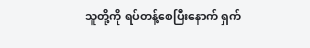သူတို့ကို ရပ်တန့်စေပြီးနောက် ရှက်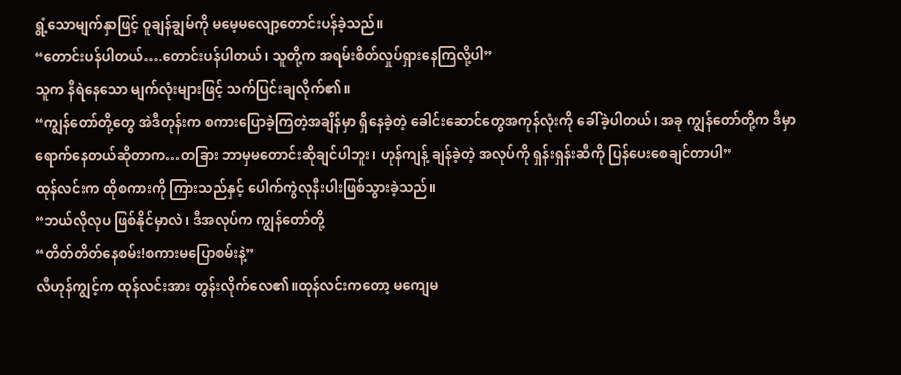ရွံ့သောမျက်နှာဖြင့် ဝူချန်ချွမ်ကို မမေ့မလျော့တောင်းပန်ခဲ့သည်။
“တောင်းပန်ပါတယ်….တောင်းပန်ပါတယ်၊ သူတို့က အရမ်းစိတ်လှုပ်ရှားနေကြလို့ပါ”
သူက နီရဲနေသော မျက်လုံးများဖြင့် သက်ပြင်းချလိုက်၏။
“ကျွန်တော်တို့တွေ အဲဒီတုန်းက စကားပြောခဲ့ကြတဲ့အချိန်မှာ ရှိနေခဲ့တဲ့ ခေါင်းဆောင်တွေအကုန်လုံးကို ခေါ်ခဲ့ပါတယ်၊ အခု ကျွန်တော်တို့က ဒီမှာရောက်နေတယ်ဆိုတာက…တခြား ဘာမှမတောင်းဆိုချင်ပါဘူး၊ ဟုန်ကျန့် ချန်ခဲ့တဲ့ အလုပ်ကို ရှန်းရှန်းဆီကို ပြန်ပေးစေချင်တာပါ”
ထုန်လင်းက ထိုစကားကို ကြားသည်နှင့် ပေါက်ကွဲလုနီးပါးဖြစ်သွားခဲ့သည်။
“ဘယ်လိုလုပ ဖြစ်နိုင်မှာလဲ၊ ဒီအလုပ်က ကျွန်တော်တို့
“တိတ်တိတ်နေစမ်း!စကားမပြောစမ်းနဲ့”
လီဟုန်ကျွင့်က ထုန်လင်းအား တွန်းလိုက်လေ၏။ထုန်လင်းကတော့ မကျေမ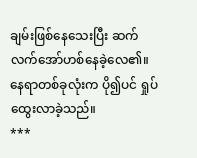ချမ်းဖြစ်နေသေးပြီး ဆက်လက်အော်ဟစ်နေခဲ့လေ၏။ နေရာတစ်ခုလုံးက ပို၍ပင် ရှုပ်ထွေးလာခဲ့သည်။
***